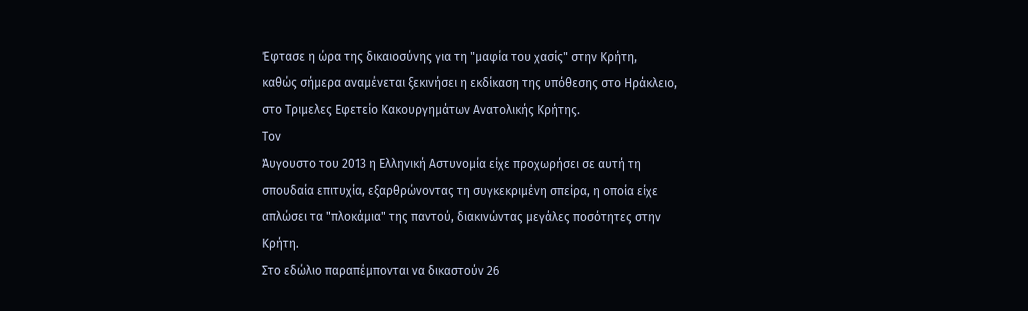Έφτασε η ώρα της δικαιοσύνης για τη "μαφία του χασίς" στην Κρήτη,
καθώς σήμερα αναμένεται ξεκινήσει η εκδίκαση της υπόθεσης στο Ηράκλειο,
στο Τριμελες Εφετείο Κακουργημάτων Ανατολικής Κρήτης.
Τον
Άυγουστο του 2013 η Ελληνική Αστυνομία είχε προχωρήσει σε αυτή τη
σπουδαία επιτυχία, εξαρθρώνοντας τη συγκεκριμένη σπείρα, η οποία είχε
απλώσει τα "πλοκάμια" της παντού, διακινώντας μεγάλες ποσότητες στην
Κρήτη.
Στο εδώλιο παραπέμπονται να δικαστούν 26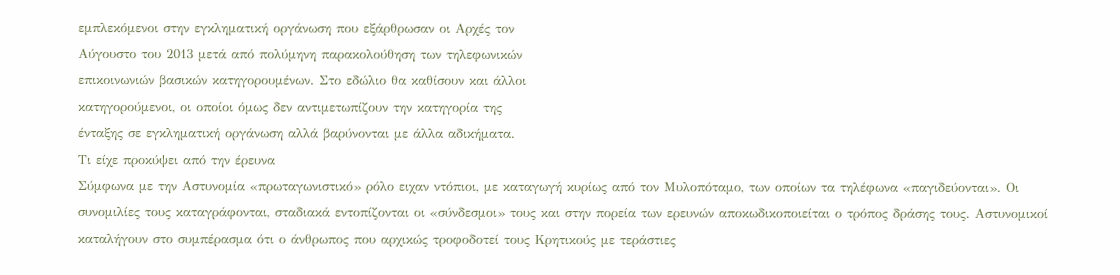εμπλεκόμενοι στην εγκληματική οργάνωση που εξάρθρωσαν οι Αρχές τον
Αύγουστο του 2013 μετά από πολύμηνη παρακολούθηση των τηλεφωνικών
επικοινωνιών βασικών κατηγορουμένων. Στο εδώλιο θα καθίσουν και άλλοι
κατηγορούμενοι, οι οποίοι όμως δεν αντιμετωπίζουν την κατηγορία της
ένταξης σε εγκληματική οργάνωση αλλά βαρύνονται με άλλα αδικήματα.
Τι είχε προκύψει από την έρευνα
Σύμφωνα με την Αστυνομία «πρωταγωνιστικό» ρόλο ειχαν ντόπιοι, με καταγωγή κυρίως από τον Μυλοπόταμο, των οποίων τα τηλέφωνα «παγιδεύονται». Οι συνομιλίες τους καταγράφονται, σταδιακά εντοπίζονται οι «σύνδεσμοι» τους και στην πορεία των ερευνών αποκωδικοποιείται ο τρόπος δράσης τους. Αστυνομικοί καταλήγουν στο συμπέρασμα ότι ο άνθρωπος που αρχικώς τροφοδοτεί τους Κρητικούς με τεράστιες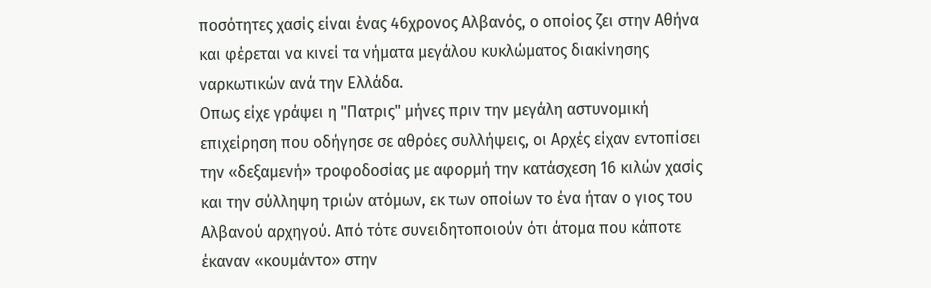ποσότητες χασίς είναι ένας 46χρονος Αλβανός, ο οποίος ζει στην Αθήνα και φέρεται να κινεί τα νήματα μεγάλου κυκλώματος διακίνησης ναρκωτικών ανά την Ελλάδα.
Οπως είχε γράψει η "Πατρις" μήνες πριν την μεγάλη αστυνομική επιχείρηση που οδήγησε σε αθρόες συλλήψεις, οι Αρχές είχαν εντοπίσει την «δεξαμενή» τροφοδοσίας με αφορμή την κατάσχεση 16 κιλών χασίς και την σύλληψη τριών ατόμων, εκ των οποίων το ένα ήταν ο γιος του Αλβανού αρχηγού. Από τότε συνειδητοποιούν ότι άτομα που κάποτε έκαναν «κουμάντο» στην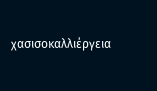χασισοκαλλιέργεια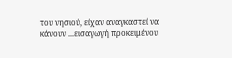του νησιού, είχαν αναγκαστεί να κάνουν ...εισαγωγή προκειμένου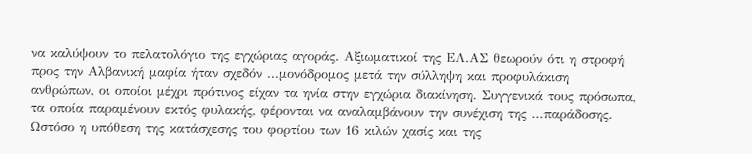να καλύψουν το πελατολόγιο της εγχώριας αγοράς. Αξιωματικοί της ΕΛ.ΑΣ θεωρούν ότι η στροφή προς την Αλβανική μαφία ήταν σχεδόν ...μονόδρομος μετά την σύλληψη και προφυλάκιση ανθρώπων, οι οποίοι μέχρι πρότινος είχαν τα ηνία στην εγχώρια διακίνηση. Συγγενικά τους πρόσωπα, τα οποία παραμένουν εκτός φυλακής, φέρονται να αναλαμβάνουν την συνέχιση της ...παράδοσης.
Ωστόσο η υπόθεση της κατάσχεσης του φορτίου των 16 κιλών χασίς και της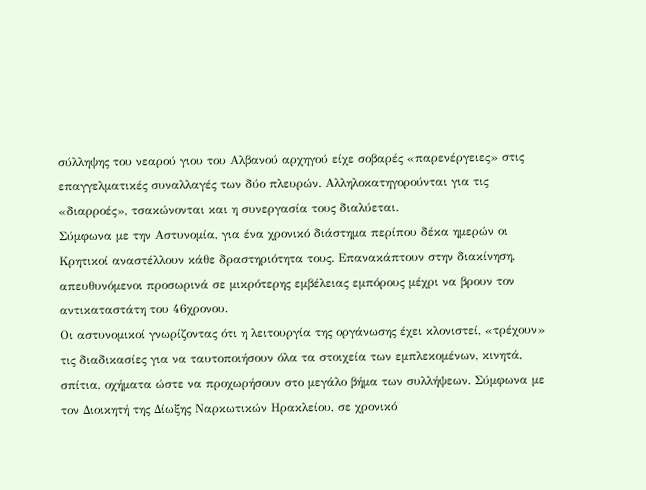σύλληψης του νεαρού γιου του Αλβανού αρχηγού είχε σοβαρές «παρενέργειες» στις επαγγελματικές συναλλαγές των δύο πλευρών. Αλληλοκατηγορούνται για τις «διαρροές», τσακώνονται και η συνεργασία τους διαλύεται.
Σύμφωνα με την Αστυνομία, για ένα χρονικό διάστημα περίπου δέκα ημερών οι Κρητικοί αναστέλλουν κάθε δραστηριότητα τους. Επανακάπτουν στην διακίνηση, απευθυνόμενοι προσωρινά σε μικρότερης εμβέλειας εμπόρους μέχρι να βρουν τον αντικαταστάτη του 46χρονου.
Οι αστυνομικοί γνωρίζοντας ότι η λειτουργία της οργάνωσης έχει κλονιστεί, «τρέχουν» τις διαδικασίες για να ταυτοποιήσουν όλα τα στοιχεία των εμπλεκομένων, κινητά, σπίτια, οχήματα ώστε να προχωρήσουν στο μεγάλο βήμα των συλλήψεων. Σύμφωνα με τον Διοικητή της Δίωξης Ναρκωτικών Ηρακλείου, σε χρονικό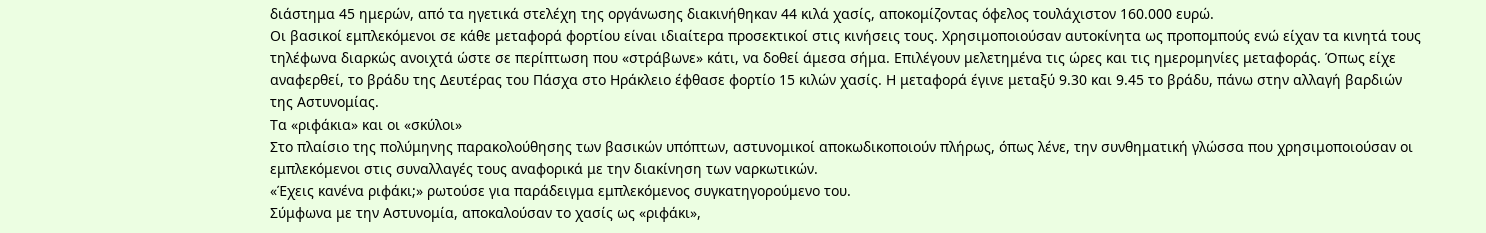διάστημα 45 ημερών, από τα ηγετικά στελέχη της οργάνωσης διακινήθηκαν 44 κιλά χασίς, αποκομίζοντας όφελος τουλάχιστον 160.000 ευρώ.
Οι βασικοί εμπλεκόμενοι σε κάθε μεταφορά φορτίου είναι ιδιαίτερα προσεκτικοί στις κινήσεις τους. Χρησιμοποιούσαν αυτοκίνητα ως προπομπούς ενώ είχαν τα κινητά τους τηλέφωνα διαρκώς ανοιχτά ώστε σε περίπτωση που «στράβωνε» κάτι, να δοθεί άμεσα σήμα. Επιλέγουν μελετημένα τις ώρες και τις ημερομηνίες μεταφοράς. Όπως είχε αναφερθεί, το βράδυ της Δευτέρας του Πάσχα στο Ηράκλειο έφθασε φορτίο 15 κιλών χασίς. Η μεταφορά έγινε μεταξύ 9.30 και 9.45 το βράδυ, πάνω στην αλλαγή βαρδιών της Αστυνομίας.
Τα «ριφάκια» και οι «σκύλοι»
Στο πλαίσιο της πολύμηνης παρακολούθησης των βασικών υπόπτων, αστυνομικοί αποκωδικοποιούν πλήρως, όπως λένε, την συνθηματική γλώσσα που χρησιμοποιούσαν οι εμπλεκόμενοι στις συναλλαγές τους αναφορικά με την διακίνηση των ναρκωτικών.
«Έχεις κανένα ριφάκι;» ρωτούσε για παράδειγμα εμπλεκόμενος συγκατηγορούμενο του.
Σύμφωνα με την Αστυνομία, αποκαλούσαν το χασίς ως «ριφάκι»,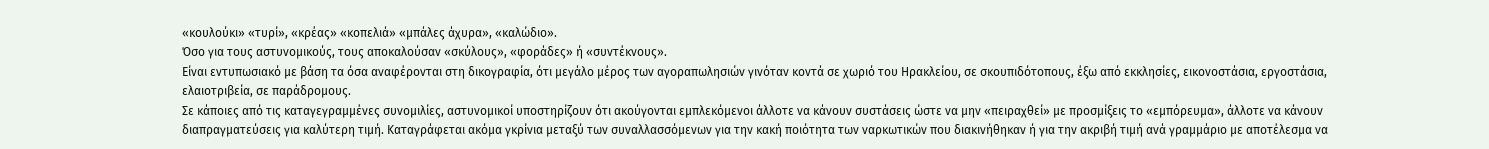«κουλούκι» «τυρί», «κρέας» «κοπελιά» «μπάλες άχυρα», «καλώδιο».
Όσο για τους αστυνομικούς, τους αποκαλούσαν «σκύλους», «φοράδες» ή «συντέκνους».
Είναι εντυπωσιακό με βάση τα όσα αναφέρονται στη δικογραφία, ότι μεγάλο μέρος των αγοραπωλησιών γινόταν κοντά σε χωριό του Ηρακλείου, σε σκουπιδότοπους, έξω από εκκλησίες, εικονοστάσια, εργοστάσια, ελαιοτριβεία, σε παράδρομους.
Σε κάποιες από τις καταγεγραμμένες συνομιλίες, αστυνομικοί υποστηρίζουν ότι ακούγονται εμπλεκόμενοι άλλοτε να κάνουν συστάσεις ώστε να μην «πειραχθεί» με προσμίξεις το «εμπόρευμα», άλλοτε να κάνουν διαπραγματεύσεις για καλύτερη τιμή. Καταγράφεται ακόμα γκρίνια μεταξύ των συναλλασσόμενων για την κακή ποιότητα των ναρκωτικών που διακινήθηκαν ή για την ακριβή τιμή ανά γραμμάριο με αποτέλεσμα να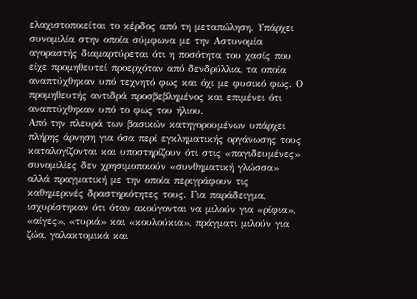ελαχιστοποιείται το κέρδος από τη μεταπώληση. Υπάρχει συνομιλία στην οποία σύμφωνα με την Αστυνομία αγοραστής διαμαρτύρεται ότι η ποσότητα του χασίς που είχε προμηθευτεί προερχόταν από δενδρύλλια, τα οποία αναπτύχθηκαν υπό τεχνητό φως και όχι με φυσικό φως. Ο προμηθευτής αντιδρά προσβεβλημένος και επιμένει ότι αναπτύχθηκαν υπό το φως του ήλιου.
Από την πλευρά των βασικών κατηγορουμένων υπάρχει πλήρης άρνηση για όσα περί εγκληματικής οργάνωσης τους καταλογίζονται και υποστηρίζουν ότι στις «παγιδευμένες» συνομιλίες δεν χρησιμοποιούν «συνθηματική γλώσσα» αλλά πραγματική με την οποία περιγράφουν τις καθημερινές δραστηριότητες τους. Για παράδειγμα, ισχυρίστηκαν ότι όταν ακούγονται να μιλούν για «ρίφια», «αίγες», «τυριά» και «κουλούκια», πράγματι μιλούν για ζώα, γαλακτομικά και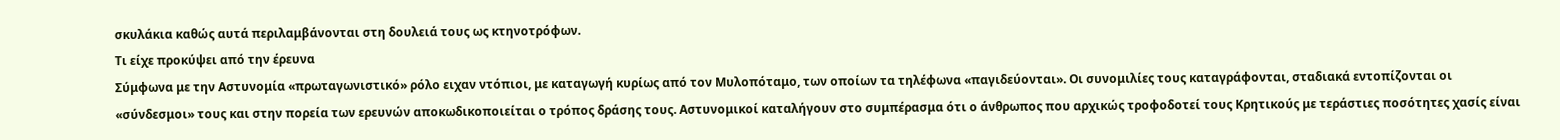σκυλάκια καθώς αυτά περιλαμβάνονται στη δουλειά τους ως κτηνοτρόφων.
Τι είχε προκύψει από την έρευνα
Σύμφωνα με την Αστυνομία «πρωταγωνιστικό» ρόλο ειχαν ντόπιοι, με καταγωγή κυρίως από τον Μυλοπόταμο, των οποίων τα τηλέφωνα «παγιδεύονται». Οι συνομιλίες τους καταγράφονται, σταδιακά εντοπίζονται οι «σύνδεσμοι» τους και στην πορεία των ερευνών αποκωδικοποιείται ο τρόπος δράσης τους. Αστυνομικοί καταλήγουν στο συμπέρασμα ότι ο άνθρωπος που αρχικώς τροφοδοτεί τους Κρητικούς με τεράστιες ποσότητες χασίς είναι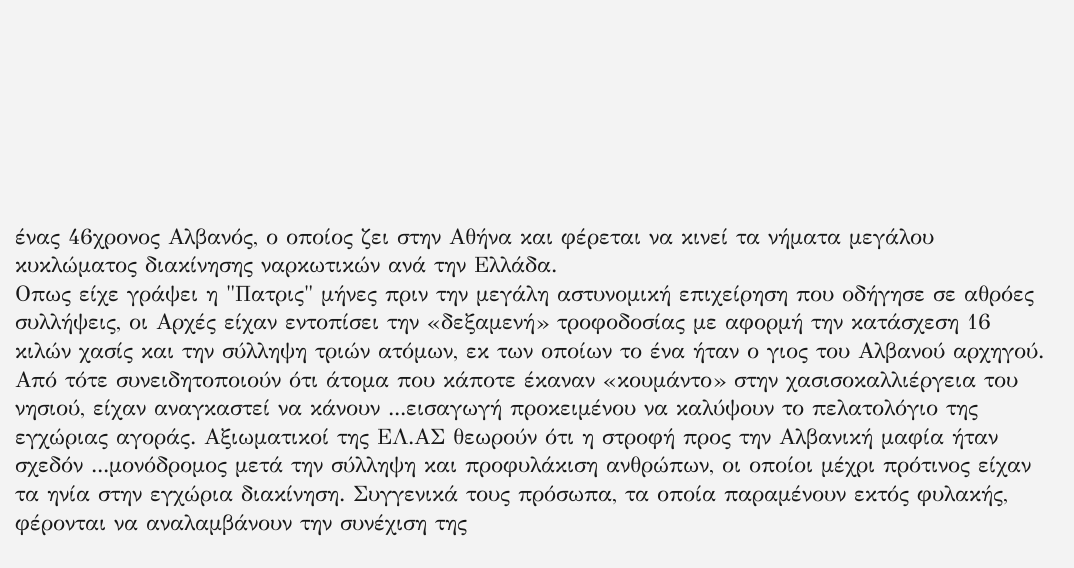ένας 46χρονος Αλβανός, ο οποίος ζει στην Αθήνα και φέρεται να κινεί τα νήματα μεγάλου κυκλώματος διακίνησης ναρκωτικών ανά την Ελλάδα.
Οπως είχε γράψει η "Πατρις" μήνες πριν την μεγάλη αστυνομική επιχείρηση που οδήγησε σε αθρόες συλλήψεις, οι Αρχές είχαν εντοπίσει την «δεξαμενή» τροφοδοσίας με αφορμή την κατάσχεση 16 κιλών χασίς και την σύλληψη τριών ατόμων, εκ των οποίων το ένα ήταν ο γιος του Αλβανού αρχηγού. Από τότε συνειδητοποιούν ότι άτομα που κάποτε έκαναν «κουμάντο» στην χασισοκαλλιέργεια του νησιού, είχαν αναγκαστεί να κάνουν ...εισαγωγή προκειμένου να καλύψουν το πελατολόγιο της εγχώριας αγοράς. Αξιωματικοί της ΕΛ.ΑΣ θεωρούν ότι η στροφή προς την Αλβανική μαφία ήταν σχεδόν ...μονόδρομος μετά την σύλληψη και προφυλάκιση ανθρώπων, οι οποίοι μέχρι πρότινος είχαν τα ηνία στην εγχώρια διακίνηση. Συγγενικά τους πρόσωπα, τα οποία παραμένουν εκτός φυλακής, φέρονται να αναλαμβάνουν την συνέχιση της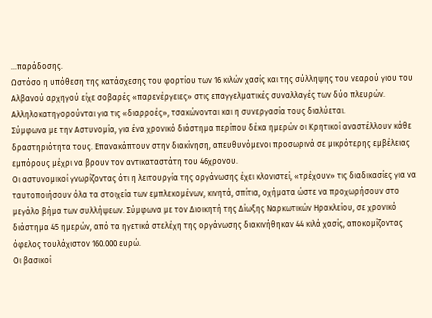...παράδοσης.
Ωστόσο η υπόθεση της κατάσχεσης του φορτίου των 16 κιλών χασίς και της σύλληψης του νεαρού γιου του Αλβανού αρχηγού είχε σοβαρές «παρενέργειες» στις επαγγελματικές συναλλαγές των δύο πλευρών. Αλληλοκατηγορούνται για τις «διαρροές», τσακώνονται και η συνεργασία τους διαλύεται.
Σύμφωνα με την Αστυνομία, για ένα χρονικό διάστημα περίπου δέκα ημερών οι Κρητικοί αναστέλλουν κάθε δραστηριότητα τους. Επανακάπτουν στην διακίνηση, απευθυνόμενοι προσωρινά σε μικρότερης εμβέλειας εμπόρους μέχρι να βρουν τον αντικαταστάτη του 46χρονου.
Οι αστυνομικοί γνωρίζοντας ότι η λειτουργία της οργάνωσης έχει κλονιστεί, «τρέχουν» τις διαδικασίες για να ταυτοποιήσουν όλα τα στοιχεία των εμπλεκομένων, κινητά, σπίτια, οχήματα ώστε να προχωρήσουν στο μεγάλο βήμα των συλλήψεων. Σύμφωνα με τον Διοικητή της Δίωξης Ναρκωτικών Ηρακλείου, σε χρονικό διάστημα 45 ημερών, από τα ηγετικά στελέχη της οργάνωσης διακινήθηκαν 44 κιλά χασίς, αποκομίζοντας όφελος τουλάχιστον 160.000 ευρώ.
Οι βασικοί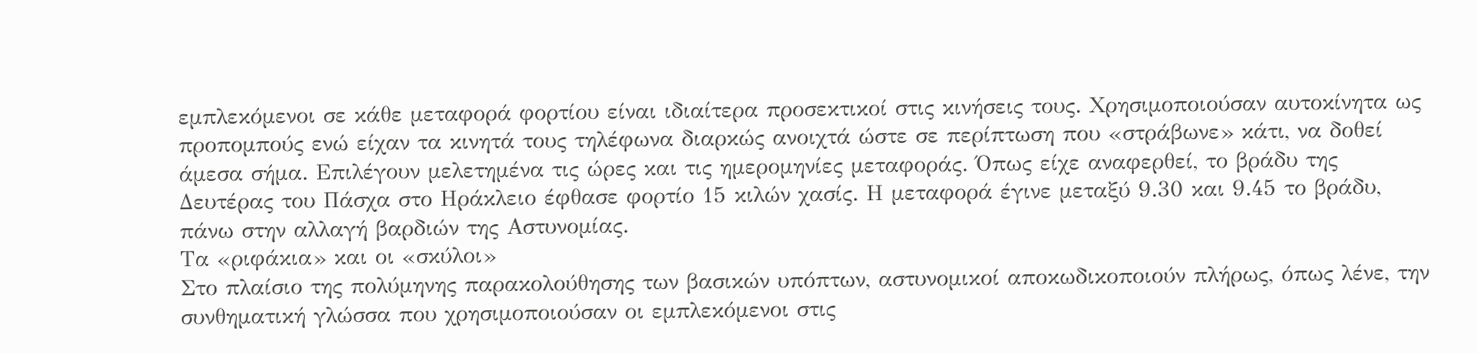εμπλεκόμενοι σε κάθε μεταφορά φορτίου είναι ιδιαίτερα προσεκτικοί στις κινήσεις τους. Χρησιμοποιούσαν αυτοκίνητα ως προπομπούς ενώ είχαν τα κινητά τους τηλέφωνα διαρκώς ανοιχτά ώστε σε περίπτωση που «στράβωνε» κάτι, να δοθεί άμεσα σήμα. Επιλέγουν μελετημένα τις ώρες και τις ημερομηνίες μεταφοράς. Όπως είχε αναφερθεί, το βράδυ της Δευτέρας του Πάσχα στο Ηράκλειο έφθασε φορτίο 15 κιλών χασίς. Η μεταφορά έγινε μεταξύ 9.30 και 9.45 το βράδυ, πάνω στην αλλαγή βαρδιών της Αστυνομίας.
Τα «ριφάκια» και οι «σκύλοι»
Στο πλαίσιο της πολύμηνης παρακολούθησης των βασικών υπόπτων, αστυνομικοί αποκωδικοποιούν πλήρως, όπως λένε, την συνθηματική γλώσσα που χρησιμοποιούσαν οι εμπλεκόμενοι στις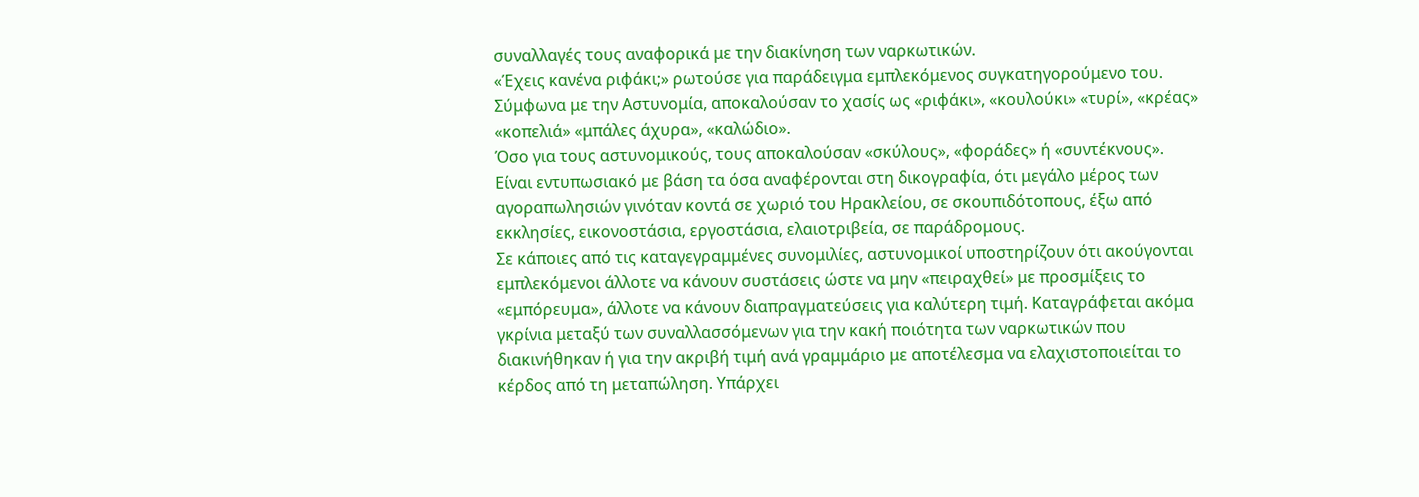συναλλαγές τους αναφορικά με την διακίνηση των ναρκωτικών.
«Έχεις κανένα ριφάκι;» ρωτούσε για παράδειγμα εμπλεκόμενος συγκατηγορούμενο του.
Σύμφωνα με την Αστυνομία, αποκαλούσαν το χασίς ως «ριφάκι», «κουλούκι» «τυρί», «κρέας» «κοπελιά» «μπάλες άχυρα», «καλώδιο».
Όσο για τους αστυνομικούς, τους αποκαλούσαν «σκύλους», «φοράδες» ή «συντέκνους».
Είναι εντυπωσιακό με βάση τα όσα αναφέρονται στη δικογραφία, ότι μεγάλο μέρος των αγοραπωλησιών γινόταν κοντά σε χωριό του Ηρακλείου, σε σκουπιδότοπους, έξω από εκκλησίες, εικονοστάσια, εργοστάσια, ελαιοτριβεία, σε παράδρομους.
Σε κάποιες από τις καταγεγραμμένες συνομιλίες, αστυνομικοί υποστηρίζουν ότι ακούγονται εμπλεκόμενοι άλλοτε να κάνουν συστάσεις ώστε να μην «πειραχθεί» με προσμίξεις το «εμπόρευμα», άλλοτε να κάνουν διαπραγματεύσεις για καλύτερη τιμή. Καταγράφεται ακόμα γκρίνια μεταξύ των συναλλασσόμενων για την κακή ποιότητα των ναρκωτικών που διακινήθηκαν ή για την ακριβή τιμή ανά γραμμάριο με αποτέλεσμα να ελαχιστοποιείται το κέρδος από τη μεταπώληση. Υπάρχει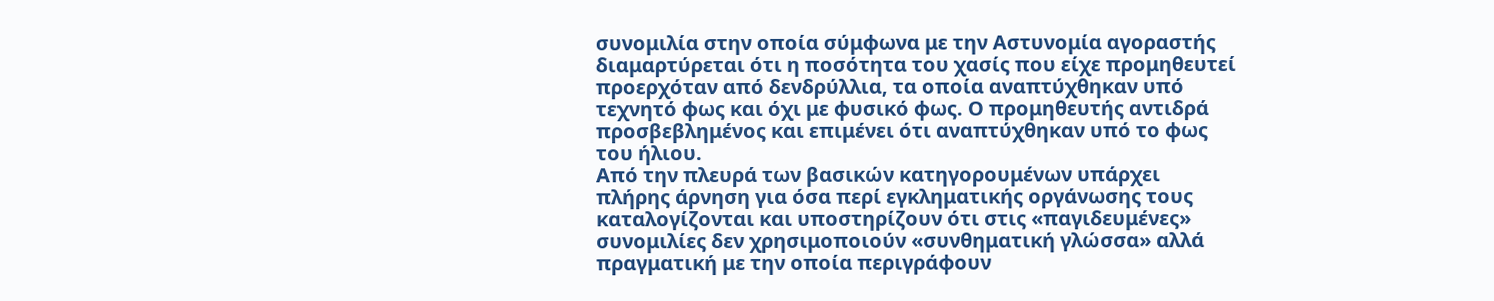συνομιλία στην οποία σύμφωνα με την Αστυνομία αγοραστής διαμαρτύρεται ότι η ποσότητα του χασίς που είχε προμηθευτεί προερχόταν από δενδρύλλια, τα οποία αναπτύχθηκαν υπό τεχνητό φως και όχι με φυσικό φως. Ο προμηθευτής αντιδρά προσβεβλημένος και επιμένει ότι αναπτύχθηκαν υπό το φως του ήλιου.
Από την πλευρά των βασικών κατηγορουμένων υπάρχει πλήρης άρνηση για όσα περί εγκληματικής οργάνωσης τους καταλογίζονται και υποστηρίζουν ότι στις «παγιδευμένες» συνομιλίες δεν χρησιμοποιούν «συνθηματική γλώσσα» αλλά πραγματική με την οποία περιγράφουν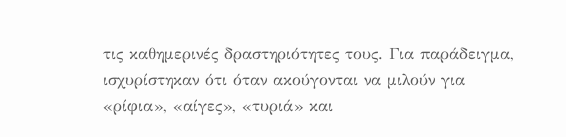τις καθημερινές δραστηριότητες τους. Για παράδειγμα, ισχυρίστηκαν ότι όταν ακούγονται να μιλούν για «ρίφια», «αίγες», «τυριά» και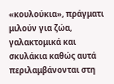«κουλούκια», πράγματι μιλούν για ζώα, γαλακτομικά και σκυλάκια καθώς αυτά περιλαμβάνονται στη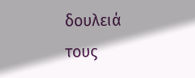δουλειά τους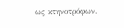ως κτηνοτρόφων.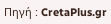Πηγή : CretaPlus.gr